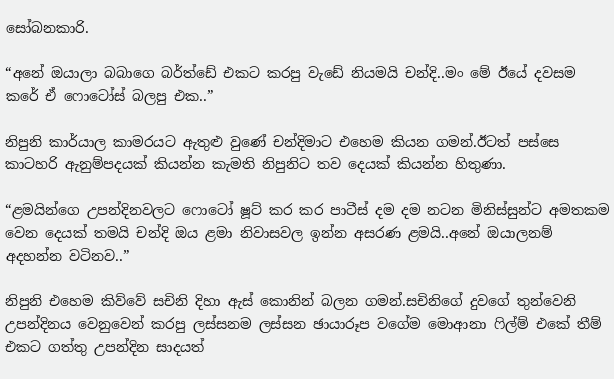සෝබනකාරි.

“අනේ ඔයාලා බබාගෙ බර්ත්ඩේ එකට කරපු වැඩේ නියමයි චන්දි..මං මේ ඊයේ දවසම කරේ ඒ ෆොටෝස් බලපු එක..”

නිපුනි කාර්යාල කාමරයට ඇතුළු වුණේ චන්දිමාට එහෙම කියන ගමන්.ඊටත් පස්සෙ කාටහරි ඇනුම්පදයක් කියන්න කැමති නිපුනිට තව දෙයක් කියන්න හිතුණා.

“ළමයින්ගෙ උපන්දිනවලට ෆොටෝ ෂූට් කර කර පාටීස් දම දම නටන මිනිස්සුන්ට අමතකම වෙන දෙයක් තමයි චන්දි ඔය ළමා නිවාසවල ඉන්න අසරණ ළමයි..අනේ ඔයාලනම් අදහන්න වටිනව..”

නිපුනි එහෙම කිව්වේ සචිනි දිහා ඇස් කොනින් බලන ගමන්.සචිනිගේ දුවගේ තුන්වෙනි උපන්දිනය වෙනුවෙන් කරපු ලස්සනම ලස්සන ඡායාරූප වගේම මොආනා ෆිල්ම් එකේ තීම් එකට ගත්තු උපන්දින සාදයත්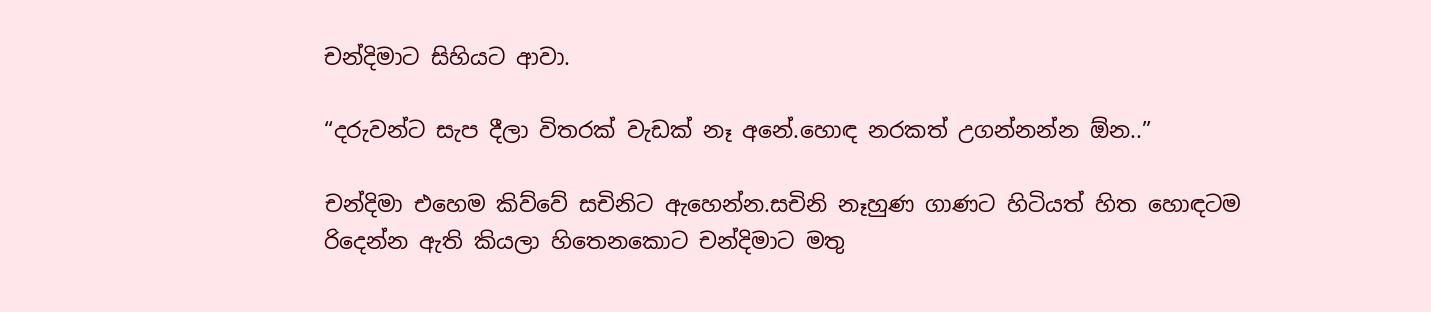චන්දිමාට සිහියට ආවා.

“දරුවන්ට සැප දීලා විතරක් වැඩක් නෑ අනේ.හොඳ නරකත් උගන්නන්න ඕන..”

චන්දිමා එහෙම කිව්වේ සචිනිට ඇහෙන්න.සචිනි නෑහුණ ගාණට හිටියත් හිත හොඳටම රිදෙන්න ඇති කියලා හිතෙනකොට චන්දිමාට මතු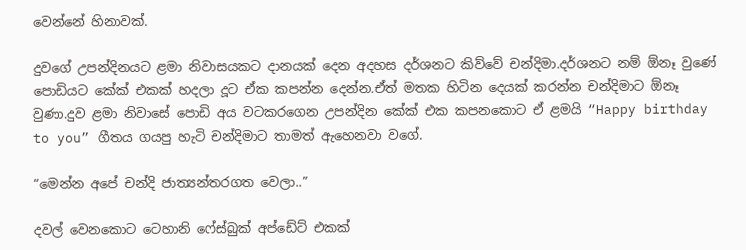වෙන්නේ හිනාවක්.

දුවගේ උපන්දිනයට ළමා නිවාසයකට දානයක් දෙන අදහස දර්ශනට කිව්වේ චන්දිමා.දර්ශනට නම් ඕනෑ වුණේ පොඩියට කේක් එකක් හදලා දූට ඒක කපන්න දෙන්න.ඒත් මතක හිටින දෙයක් කරන්න චන්දිමාට ඕනෑ වුණා.දුව ළමා නිවාසේ පොඩි අය වටකරගෙන උපන්දින කේක් එක කපනකොට ඒ ළමයි “Happy birthday to you” ගීතය ගයපු හැටි චන්දිමාට තාමත් ඇහෙනවා වගේ.

“මෙන්න අපේ චන්දි ජාත්‍යන්තරගත වෙලා..”

දවල් වෙනකොට ටෙහානි ෆේස්බුක් අප්ඩේට් එකක්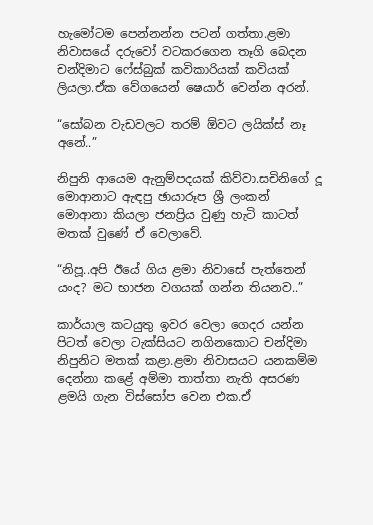හැමෝටම පෙන්නන්න පටන් ගත්තා.ළමා නිවාසයේ දරුවෝ වටකරගෙන තෑගි බෙදන චන්දිමාට ෆේස්බුක් කවිකාරියක් කවියක් ලියලා.ඒක වේගයෙන් ෂෙයාර් වෙන්න අරන්.

“සෝබන වැඩවලට තරම් ඕවට ලයික්ස් නෑ අනේ..”

නිපුනි ආයෙම ඇනුම්පදයක් කිව්වා.සචිනිගේ දූ මොආනාට ඇඳපු ඡායාරූප ශ්‍රී ලංකන් මොආනා කියලා ජනප්‍රිය වුණු හැටි කාටත් මතක් වුණේ ඒ වෙලාවේ.

“නිපූ..අපි ඊයේ ගිය ළමා නිවාසේ පැත්තෙන් යංද? මට භාජන වගයක් ගන්න තියනව..”

කාර්යාල කටයුතු ඉවර වෙලා ගෙදර යන්න පිටත් වෙලා ටැක්සියට නගිනකොට චන්දිමා නිපුනිට මතක් කළා.ළමා නිවාසයට යනකම්ම දෙන්නා කළේ අම්මා තාත්තා නැති අසරණ ළමයි ගැන විස්සෝප වෙන එක.ඒ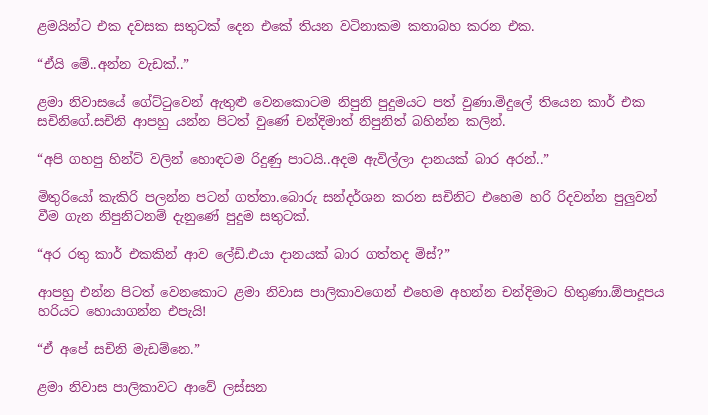ළමයින්ට එක දවසක සතුටක් දෙන එකේ තියන වටිනාකම කතාබහ කරන එක.

“ඒයි මේ..අන්න වැඩක්..”

ළමා නිවාසයේ ගේට්ටුවෙන් ඇතුළු වෙනකොටම නිපුනි පුදුමයට පත් වුණා.මිදුලේ තියෙන කාර් එක සචිනිගේ.සචිනි ආපහු යන්න පිටත් වුණේ චන්දිමාත් නිපුනිත් බහින්න කලින්.

“අපි ගහපු හින්ට් වලින් හොඳටම රිදුණු පාටයි..අදම ඇවිල්ලා දානයක් බාර අරන්..”

මිතුරියෝ කැකිරි පලන්න පටන් ගත්තා.බොරු සන්දර්ශන කරන සචිනිට එහෙම හරි රිදවන්න පුලුවන් වීම ගැන නිපුනිටනම් දැනුණේ පුදුම සතුටක්.

“අර රතු කාර් එකකින් ආව ලේඩි.එයා දානයක් බාර ගත්තද මිස්?”

ආපහු එන්න පිටත් වෙනකොට ළමා නිවාස පාලිකාවගෙන් එහෙම අහන්න චන්දිමාට හිතුණා.ඕපාදූපය හරියට හොයාගන්න එපැයි!

“ඒ අපේ සචිනි මැඩම්නෙ.”

ළමා නිවාස පාලිකාවට ආවේ ලස්සන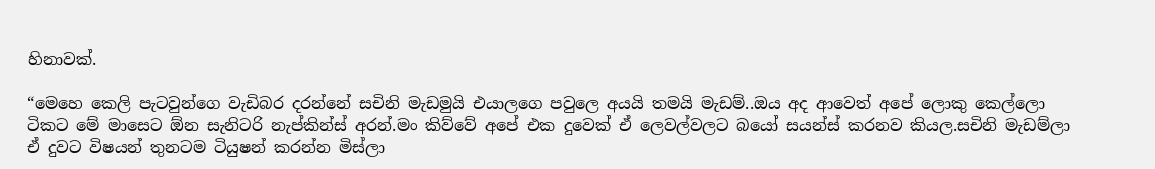හිනාවක්.

“මෙහෙ කෙලි පැටවුන්ගෙ වැඩිබර දරන්නේ සචිනි මැඩමුයි එයාලගෙ පවුලෙ අයයි තමයි මැඩම්..ඔය අද ආවෙත් අපේ ලොකු කෙල්ලො ටිකට මේ මාසෙට ඕන සැනිටරි නැප්කින්ස් අරන්.මං කිව්වේ අපේ එක දුවෙක් ඒ ලෙවල්වලට බයෝ සයන්ස් කරනව කියල.සචිනි මැඩම්ලා ඒ දුවට විෂයන් තුනටම ටියුෂන් කරන්න මිස්ලා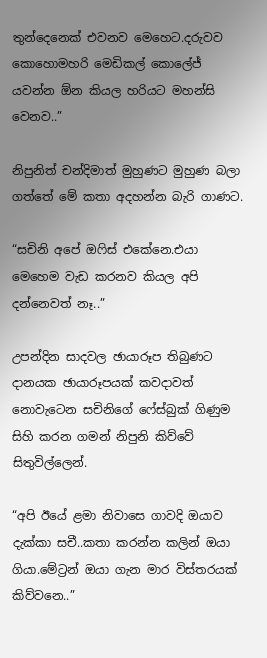තුන්දෙනෙක් එවනව මෙහෙට.දරුවව කොහොමහරි මෙඩිකල් කොලේජ් යවන්න ඕන කියල හරියට මහන්සි වෙනව..”

නිපුනිත් චන්දිමාත් මුහුණට මුහුණ බලා ගත්තේ මේ කතා අදහන්න බැරි ගාණට.

“සචිනි අපේ ඔෆිස් එකේනෙ.එයා මෙහෙම වැඩ කරනව කියල අපි දන්නෙවත් නෑ..”

උපන්දින සාදවල ඡායාරූප තිබුණට දානයක ඡායාරූපයක් කවදාවත් නොවැටෙන සචිනිගේ ෆේස්බුක් ගිණුම සිහි කරන ගමන් නිපුනි කිව්වේ සිතුවිල්ලෙන්.

“අපි ඊයේ ළමා නිවාසෙ ගාවදි ඔයාව දැක්කා සචී..කතා කරන්න කලින් ඔයා ගියා.මේට්‍රන් ඔයා ගැන මාර විස්තරයක් කිව්වනෙ..”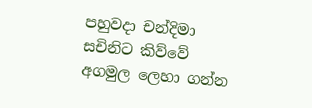පහුවදා චන්දිමා සචිනිට කිව්වේ අගමුල ලෙහා ගන්න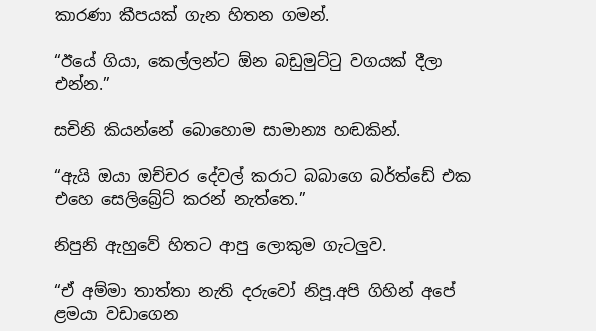කාරණා කීපයක් ගැන හිතන ගමන්.

“ඊයේ ගියා, කෙල්ලන්ට ඕන බඩුමුට්ටු වගයක් දීලා එන්න.”

සචිනි කියන්නේ බොහොම සාමාන්‍ය හඬකින්.

“ඇයි ඔයා ඔච්චර දේවල් කරාට බබාගෙ බර්ත්ඩේ එක එහෙ සෙලිබ්‍රේට් කරන් නැත්තෙ.”

නිපුනි ඇහුවේ හිතට ආපු ලොකුම ගැටලුව.

“ඒ අම්මා තාත්තා නැති දරුවෝ නිපූ.අපි ගිහින් අපේ ළමයා වඩාගෙන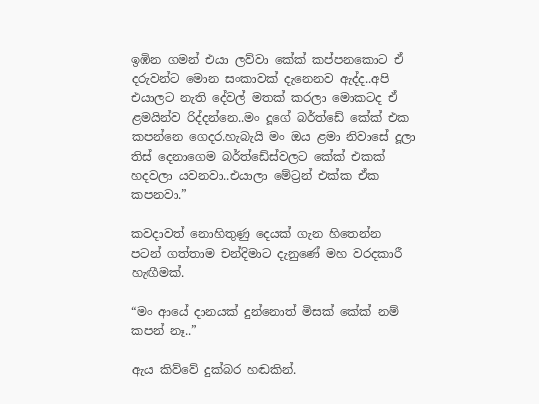ඉඹින ගමන් එයා ලව්වා කේක් කප්පනකොට ඒ දරුවන්ට මොන සංකාවක් දැනෙනව ඇද්ද..අපි එයාලට නැති දේවල් මතක් කරලා මොකටද ඒ ළමයින්ව රිද්දන්නෙ..මං දූගේ බර්ත්ඩේ කේක් එක කපන්නෙ ගෙදර.හැබැයි මං ඔය ළමා නිවාසේ දූලා තිස් දෙනාගෙම බර්ත්ඩේස්වලට කේක් එකක් හදවලා යවනවා..එයාලා මේට්‍රන් එක්ක ඒක කපනවා.”

කවදාවත් නොහිතුණු දෙයක් ගැන හිතෙන්න පටන් ගත්තාම චන්දිමාට දැනුණේ මහ වරදකාරී හැඟීමක්.

“මං ආයේ දානයක් දුන්නොත් මිසක් කේක් නම් කපන් නෑ..”

ඇය කිව්වේ දුක්බර හඬකින්.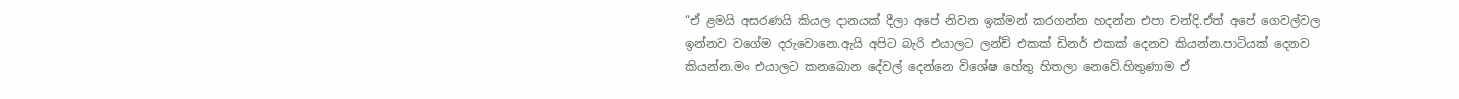“ඒ ළමයි අසරණයි කියල දානයක් දීලා අපේ නිවන ඉක්මන් කරගන්න හදන්න එපා චන්දි.ඒත් අපේ ගෙවල්වල ඉන්නව වගේම දරුවොනෙ.ඇයි අපිට බැරි එයාලට ලන්ච් එකක් ඩිනර් එකක් දෙනව කියන්න.පාටියක් දෙනව කියන්න.මං එයාලට කනබොන දේවල් දෙන්නෙ විශේෂ හේතු හිතලා නෙවේ.හිතුණාම ඒ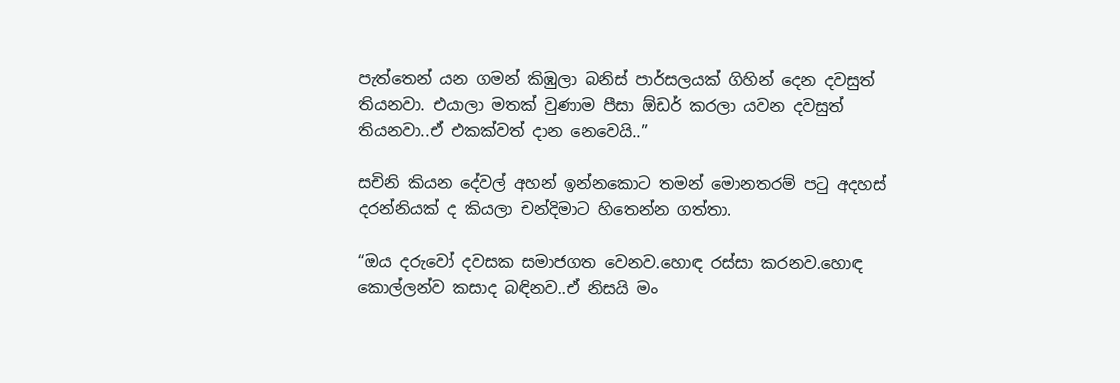පැත්තෙන් යන ගමන් කිඹුලා බනිස් පාර්සලයක් ගිහින් දෙන දවසුත් තියනවා. එයාලා මතක් වුණාම පීසා ඕඩර් කරලා යවන දවසුත් තියනවා..ඒ එකක්වත් දාන නෙවෙයි..”

සචිනි කියන දේවල් අහන් ඉන්නකොට තමන් මොනතරම් පටු අදහස් දරන්නියක් ද කියලා චන්දිමාට හිතෙන්න ගත්තා.

“ඔය දරුවෝ දවසක සමාජගත වෙනව.හොඳ රස්සා කරනව.හොඳ කොල්ලන්ව කසාද බඳිනව..ඒ නිසයි මං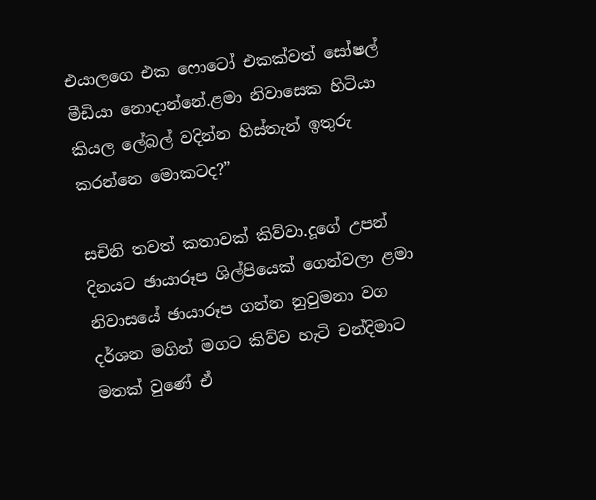එයාලගෙ එක ෆොටෝ එකක්වත් සෝෂල් මීඩියා නොදාන්නේ.ළමා නිවාසෙක හිටියා කියල ලේබල් වදින්න හිස්තැන් ඉතුරු කරන්නෙ මොකටද?”

සචිනි තවත් කතාවක් කිව්වා.දූගේ උපන් දිනයට ඡායාරූප ශිල්පියෙක් ගෙන්වලා ළමා නිවාසයේ ඡායාරූප ගන්න නුවුමනා වග දර්ශන මගින් මගට කිව්ව හැටි චන්දිමාට මතක් වුණේ ඒ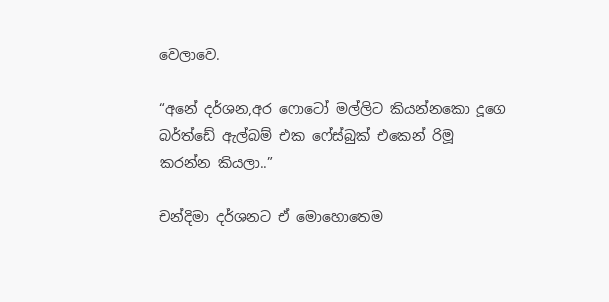වෙලාවෙ.

“අනේ දර්ශන,අර ෆොටෝ මල්ලිට කියන්නකො දූගෙ බර්ත්ඩේ ඇල්බම් එක ෆේස්බුක් එකෙන් රිමූ කරන්න කියලා..”

චන්දිමා දර්ශනට ඒ මොහොතෙම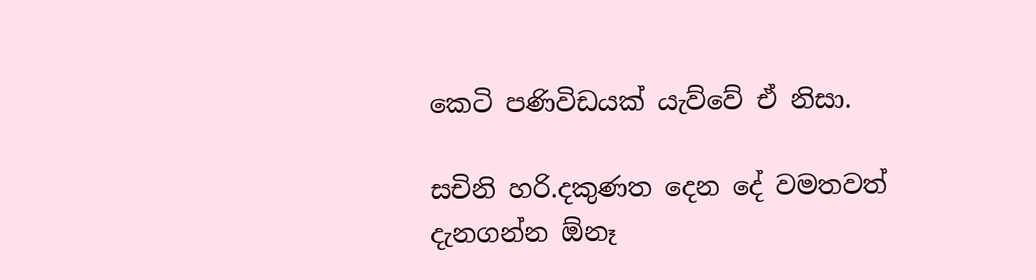කෙටි පණිවිඩයක් යැව්වේ ඒ නිසා.

සචිනි හරි.දකුණත දෙන දේ වමතවත් දැනගන්න ඕනෑ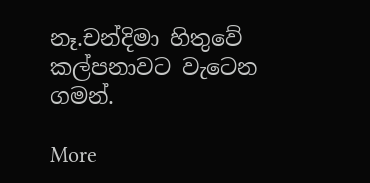නෑ.චන්දිමා හිතුවේ කල්පනාවට වැටෙන ගමන්.

More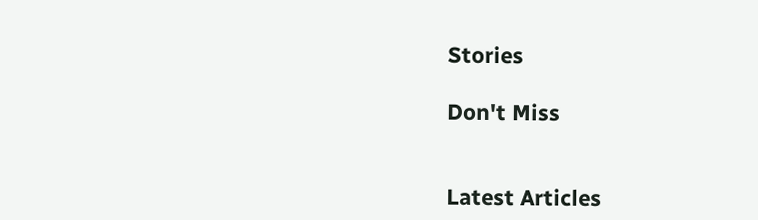Stories

Don't Miss


Latest Articles